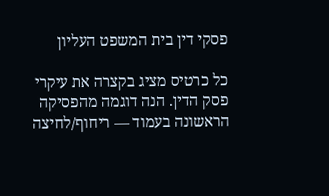פסקי דין בית המשפט העליון

כל כרטיס מציג בקצרה את עיקרי פסק הדין. הנה דוגמה מהפסיקה הראשונה בעמוד — ריחוף/לחיצה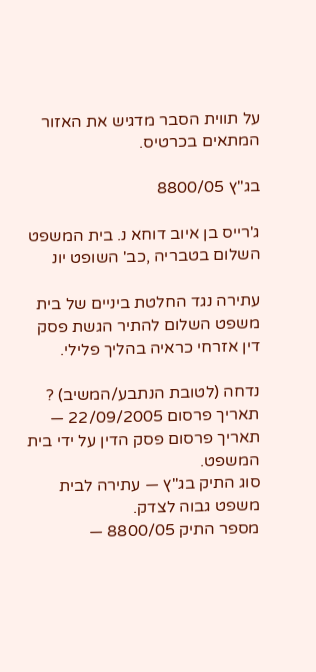על תווית הסבר מדגיש את האזור המתאים בכרטיס.

בג"ץ 8800/05

ג'רייס בן איוב דוחא נ. בית המשפט השלום בטבריה ,כב' השופט יונ

עתירה נגד החלטת ביניים של בית משפט השלום להתיר הגשת פסק דין אזרחי כראיה בהליך פלילי.

נדחה (לטובת הנתבע/המשיב) ?
תאריך פרסום 22/09/2005 — תאריך פרסום פסק הדין על ידי בית המשפט.
סוג התיק בג"ץ — עתירה לבית משפט גבוה לצדק.
מספר התיק 8800/05 —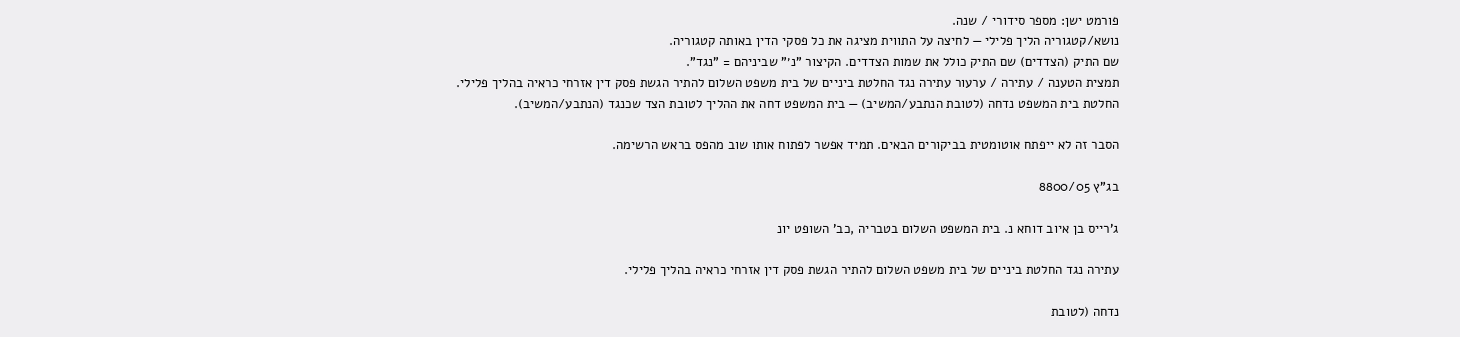פורמט ישן: מספר סידורי / שנה.
נושא/קטגוריה הליך פלילי — לחיצה על התווית מציגה את כל פסקי הדין באותה קטגוריה.
שם התיק (הצדדים) שם התיק כולל את שמות הצדדים. הקיצור "נ׳" שביניהם = "נגד".
תמצית הטענה / עתירה / ערעור עתירה נגד החלטת ביניים של בית משפט השלום להתיר הגשת פסק דין אזרחי כראיה בהליך פלילי.
החלטת בית המשפט נדחה (לטובת הנתבע/המשיב) — בית המשפט דחה את ההליך לטובת הצד שכנגד (הנתבע/המשיב).

הסבר זה לא ייפתח אוטומטית בביקורים הבאים. תמיד אפשר לפתוח אותו שוב מהפס בראש הרשימה.

בג"ץ 8800/05

ג'רייס בן איוב דוחא נ. בית המשפט השלום בטבריה ,כב' השופט יונ

עתירה נגד החלטת ביניים של בית משפט השלום להתיר הגשת פסק דין אזרחי כראיה בהליך פלילי.

נדחה (לטובת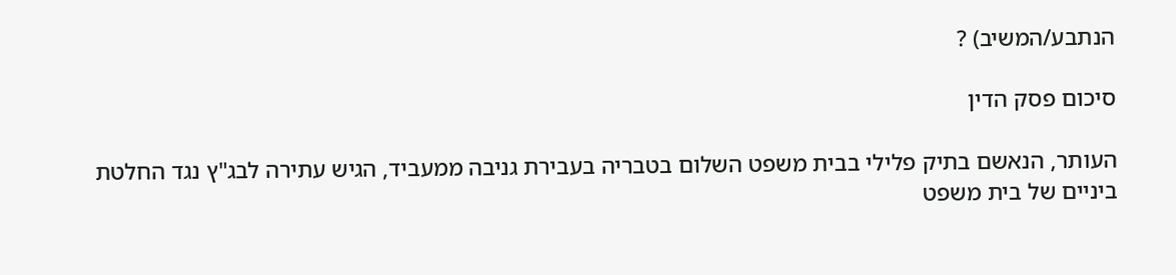הנתבע/המשיב) ?

סיכום פסק הדין

העותר, הנאשם בתיק פלילי בבית משפט השלום בטבריה בעבירת גניבה ממעביד, הגיש עתירה לבג"ץ נגד החלטת ביניים של בית משפט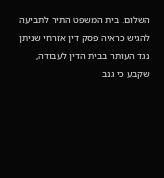השלום. בית המשפט התיר לתביעה להגיש כראיה פסק דין אזרחי שניתן נגד העותר בבית הדין לעבודה, שקבע כי גנב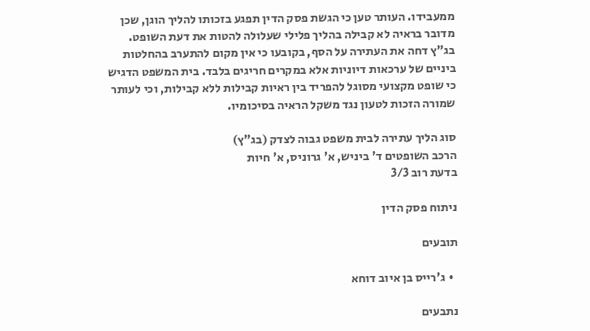ממעבידו. העותר טען כי הגשת פסק הדין תפגע בזכותו להליך הוגן, שכן מדובר בראיה לא קבילה בהליך פלילי שעלולה להטות את דעת השופט. בג"ץ דחה את העתירה על הסף, בקובעו כי אין מקום להתערב בהחלטות ביניים של ערכאות דיוניות אלא במקרים חריגים בלבד. בית המשפט הדגיש כי שופט מקצועי מסוגל להפריד בין ראיות קבילות ללא קבילות, וכי לעותר שמורה הזכות לטעון נגד משקל הראיה בסיכומיו.

סוג הליך עתירה לבית משפט גבוה לצדק (בג"ץ)
הרכב השופטים ד' ביניש, א' גרוניס, א' חיות
בדעת רוב 3/3

ניתוח פסק הדין

תובעים

  • ג'רייס בן איוב דוחא

נתבעים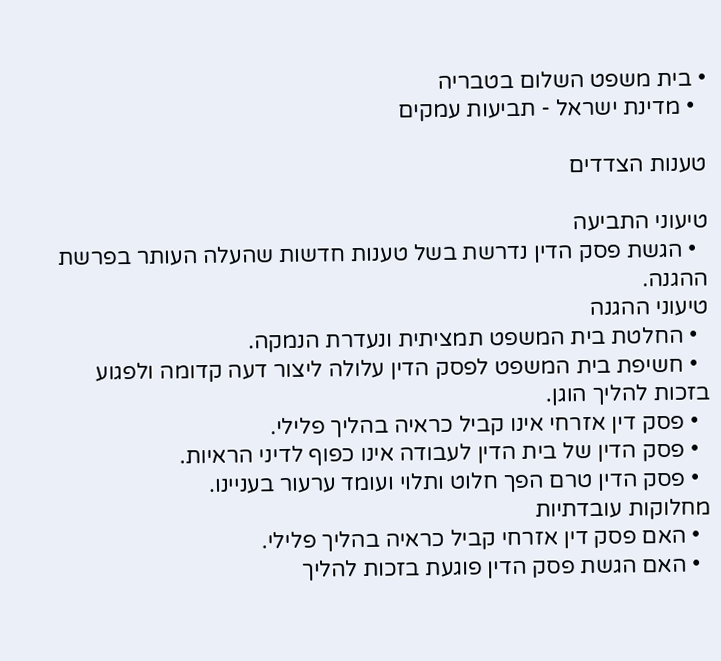• בית משפט השלום בטבריה
  • מדינת ישראל - תביעות עמקים

טענות הצדדים

טיעוני התביעה
  • הגשת פסק הדין נדרשת בשל טענות חדשות שהעלה העותר בפרשת ההגנה.
טיעוני ההגנה
  • החלטת בית המשפט תמציתית ונעדרת הנמקה.
  • חשיפת בית המשפט לפסק הדין עלולה ליצור דעה קדומה ולפגוע בזכות להליך הוגן.
  • פסק דין אזרחי אינו קביל כראיה בהליך פלילי.
  • פסק הדין של בית הדין לעבודה אינו כפוף לדיני הראיות.
  • פסק הדין טרם הפך חלוט ותלוי ועומד ערעור בעניינו.
מחלוקות עובדתיות
  • האם פסק דין אזרחי קביל כראיה בהליך פלילי.
  • האם הגשת פסק הדין פוגעת בזכות להליך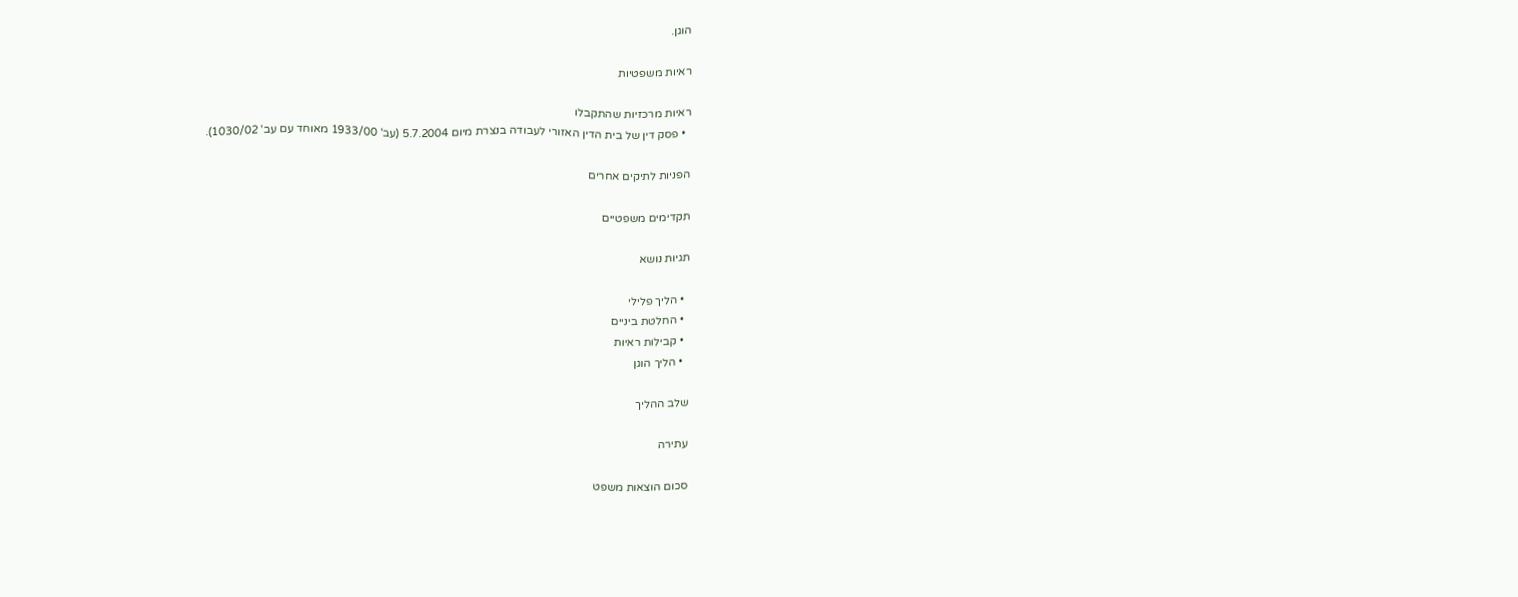הוגן.

ראיות משפטיות

ראיות מרכזיות שהתקבלו
  • פסק דין של בית הדין האזורי לעבודה בנצרת מיום 5.7.2004 (עב' 1933/00 מאוחד עם עב' 1030/02).

הפניות לתיקים אחרים

תקדימים משפטיים

תגיות נושא

  • הליך פלילי
  • החלטת ביניים
  • קבילות ראיות
  • הליך הוגן

שלב ההליך

עתירה

סכום הוצאות משפט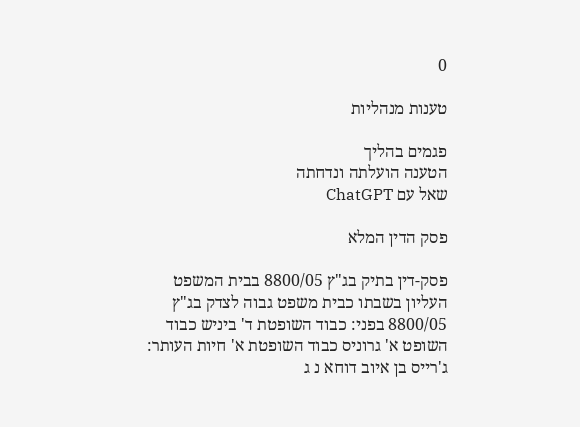0

טענות מנהליות

פגמים בהליך
הטענה הועלתה ונדחתה
שאל עם ChatGPT

פסק הדין המלא

פסק-דין בתיק בג"ץ 8800/05 בבית המשפט העליון בשבתו כבית משפט גבוה לצדק בג"ץ 8800/05 בפני: כבוד השופטת ד' ביניש כבוד השופט א' גרוניס כבוד השופטת א' חיות העותר: ג'רייס בן איוב דוחא נ ג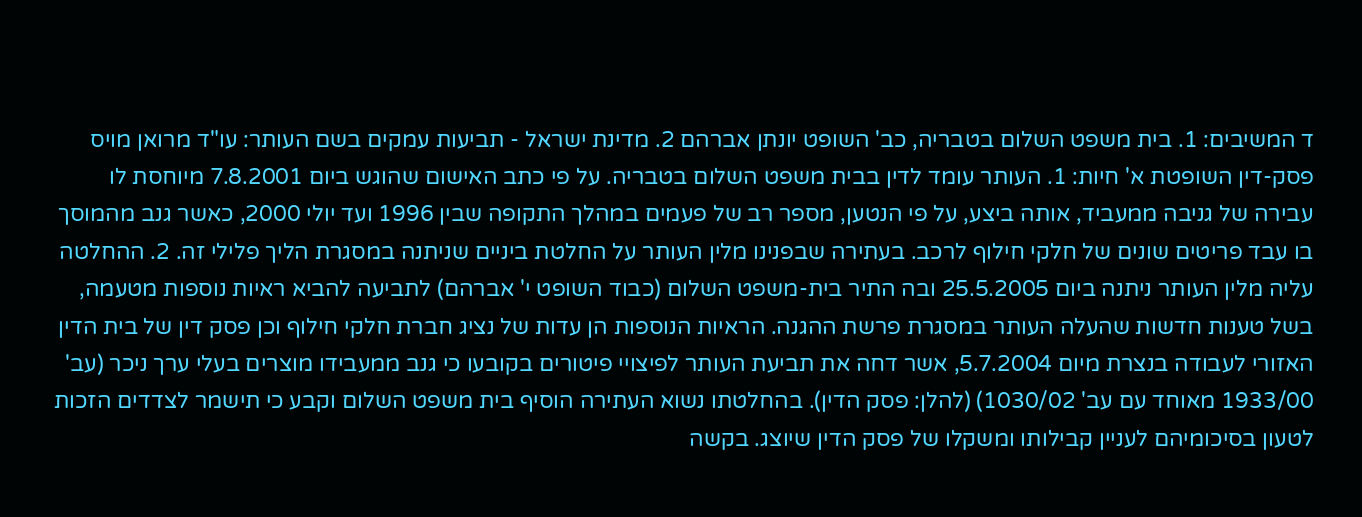ד המשיבים: 1. בית משפט השלום בטבריה, כב' השופט יונתן אברהם 2. מדינת ישראל - תביעות עמקים בשם העותר: עו"ד מרואן מויס פסק-דין השופטת א' חיות: 1. העותר עומד לדין בבית משפט השלום בטבריה. על פי כתב האישום שהוגש ביום 7.8.2001 מיוחסת לו עבירה של גניבה ממעביד, אותה ביצע, על פי הנטען, מספר רב של פעמים במהלך התקופה שבין 1996 ועד יולי 2000, כאשר גנב מהמוסך בו עבד פריטים שונים של חלקי חילוף לרכב. בעתירה שבפנינו מלין העותר על החלטת ביניים שניתנה במסגרת הליך פלילי זה. 2. ההחלטה עליה מלין העותר ניתנה ביום 25.5.2005 ובה התיר בית-משפט השלום (כבוד השופט י' אברהם) לתביעה להביא ראיות נוספות מטעמה, בשל טענות חדשות שהעלה העותר במסגרת פרשת ההגנה. הראיות הנוספות הן עדות של נציג חברת חלקי חילוף וכן פסק דין של בית הדין האזורי לעבודה בנצרת מיום 5.7.2004, אשר דחה את תביעת העותר לפיצויי פיטורים בקובעו כי גנב ממעבידו מוצרים בעלי ערך ניכר (עב' 1933/00 מאוחד עם עב' 1030/02) (להלן: פסק הדין). בהחלטתו נשוא העתירה הוסיף בית משפט השלום וקבע כי תישמר לצדדים הזכות לטעון בסיכומיהם לעניין קבילותו ומשקלו של פסק הדין שיוצג. בקשה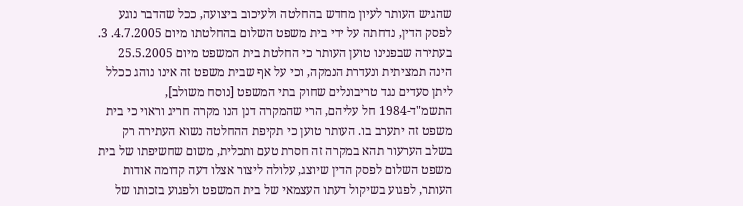שהגיש העותר לעיון מחדש בהחלטה ולעיכוב ביצועה, ככל שהדבר נוגע לפסק הדין, נדחתה על ידי בית משפט השלום בהחלטתו מיום 4.7.2005. 3. בעתירה שבפנינו טוען העותר כי החלטת בית המשפט מיום 25.5.2005 הינה תמציתית ונעדרת הנמקה, וכי על אף שבית משפט זה אינו נוהג ככלל ליתן סעדים נגד טריבונלים שחוק בתי המשפט [נוסח משולב], התשמ"ד-1984 חל עליהם, הרי שהמקרה דנן הנו מקרה חריג וראוי כי בית משפט זה יתערב בו. העותר טוען כי תקיפת ההחלטה נשוא העתירה רק בשלב הערעור תהא במקרה זה חסרת טעם ותכלית, משום שחשיפתו של בית משפט השלום לפסק הדין שיוצג, עלולה ליצור אצלו דעה קדומה אודות העותר, לפגוע בשיקול דעתו העצמאי של בית המשפט ולפגוע בזכותו של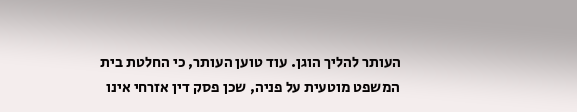העותר להליך הוגן. עוד טוען העותר, כי החלטת בית המשפט מוטעית על פניה, שכן פסק דין אזרחי אינו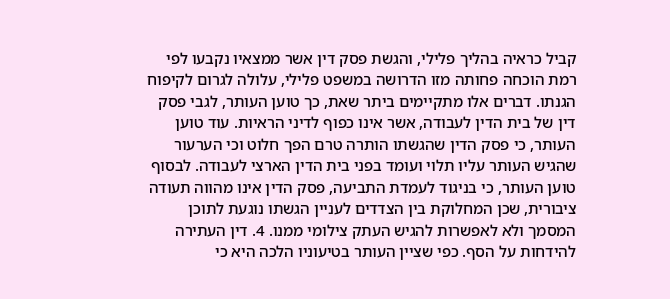קביל כראיה בהליך פלילי, והגשת פסק דין אשר ממצאיו נקבעו לפי רמת הוכחה פחותה מזו הדרושה במשפט פלילי, עלולה לגרום לקיפוח הגנתו. דברים אלו מתקיימים ביתר שאת, כך טוען העותר, לגבי פסק דין של בית הדין לעבודה, אשר אינו כפוף לדיני הראיות. עוד טוען העותר, כי פסק הדין שהגשתו הותרה טרם הפך חלוט וכי הערעור שהגיש העותר עליו תלוי ועומד בפני בית הדין הארצי לעבודה. לבסוף טוען העותר, כי בניגוד לעמדת התביעה, פסק הדין אינו מהווה תעודה ציבורית, שכן המחלוקת בין הצדדים לעניין הגשתו נוגעת לתוכן המסמך ולא לאפשרות להגיש העתק צילומי ממנו. 4. דין העתירה להידחות על הסף. כפי שציין העותר בטיעוניו הלכה היא כי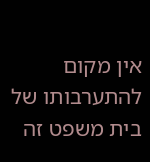אין מקום להתערבותו של בית משפט זה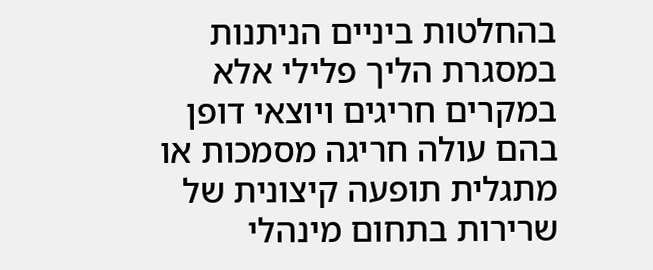בהחלטות ביניים הניתנות במסגרת הליך פלילי אלא במקרים חריגים ויוצאי דופן בהם עולה חריגה מסמכות או מתגלית תופעה קיצונית של שרירות בתחום מינהלי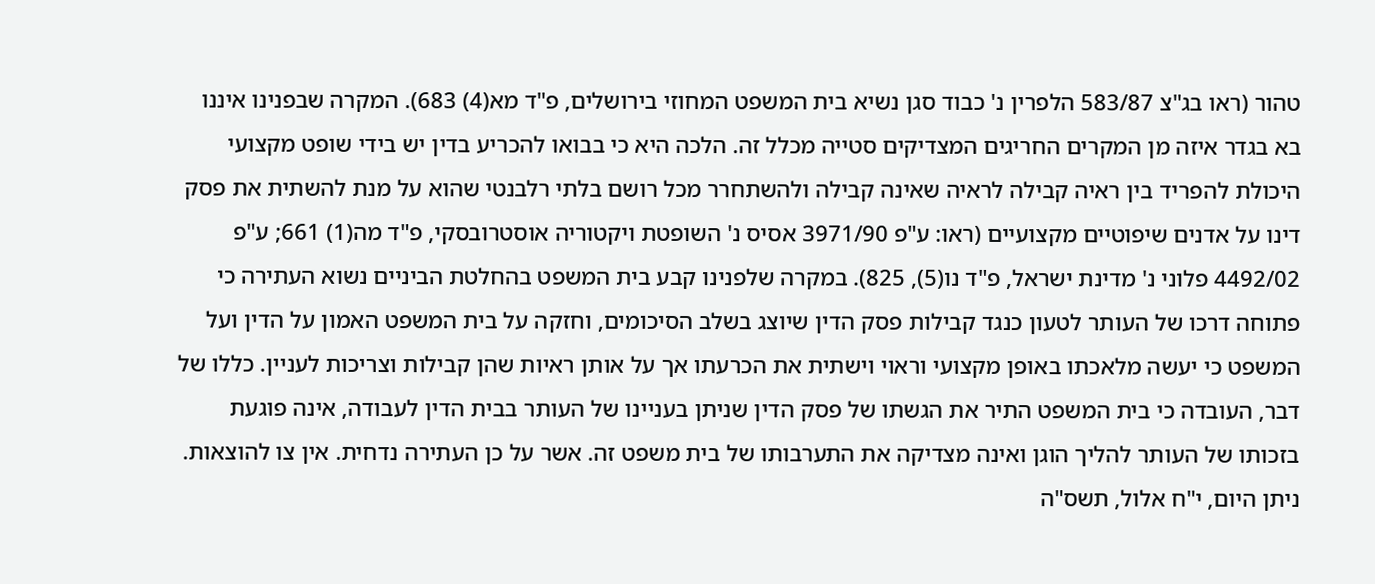טהור (ראו בג"צ 583/87 הלפרין נ' כבוד סגן נשיא בית המשפט המחוזי בירושלים, פ"ד מא(4) 683). המקרה שבפנינו איננו בא בגדר איזה מן המקרים החריגים המצדיקים סטייה מכלל זה. הלכה היא כי בבואו להכריע בדין יש בידי שופט מקצועי היכולת להפריד בין ראיה קבילה לראיה שאינה קבילה ולהשתחרר מכל רושם בלתי רלבנטי שהוא על מנת להשתית את פסק דינו על אדנים שיפוטיים מקצועיים (ראו: ע"פ 3971/90 אסיס נ' השופטת ויקטוריה אוסטרובסקי, פ"ד מה(1) 661; ע"פ 4492/02 פלוני נ' מדינת ישראל, פ"ד נו(5), 825). במקרה שלפנינו קבע בית המשפט בהחלטת הביניים נשוא העתירה כי פתוחה דרכו של העותר לטעון כנגד קבילות פסק הדין שיוצג בשלב הסיכומים, וחזקה על בית המשפט האמון על הדין ועל המשפט כי יעשה מלאכתו באופן מקצועי וראוי וישתית את הכרעתו אך על אותן ראיות שהן קבילות וצריכות לעניין. כללו של דבר, העובדה כי בית המשפט התיר את הגשתו של פסק הדין שניתן בעניינו של העותר בבית הדין לעבודה, אינה פוגעת בזכותו של העותר להליך הוגן ואינה מצדיקה את התערבותו של בית משפט זה. אשר על כן העתירה נדחית. אין צו להוצאות. ניתן היום, י"ח אלול, תשס"ה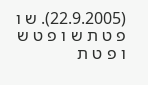(22.9.2005). ש ו פ ט ת ש ו פ ט ש ו פ ט ת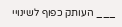___ העותק כפוף לשינויי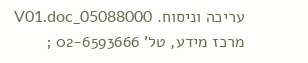עריכה וניסוח. 05088000_V01.doc מרכז מידע, טל' 02-6593666 ;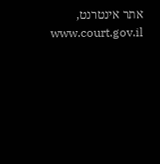אתר אינטרנט, www.court.gov.il